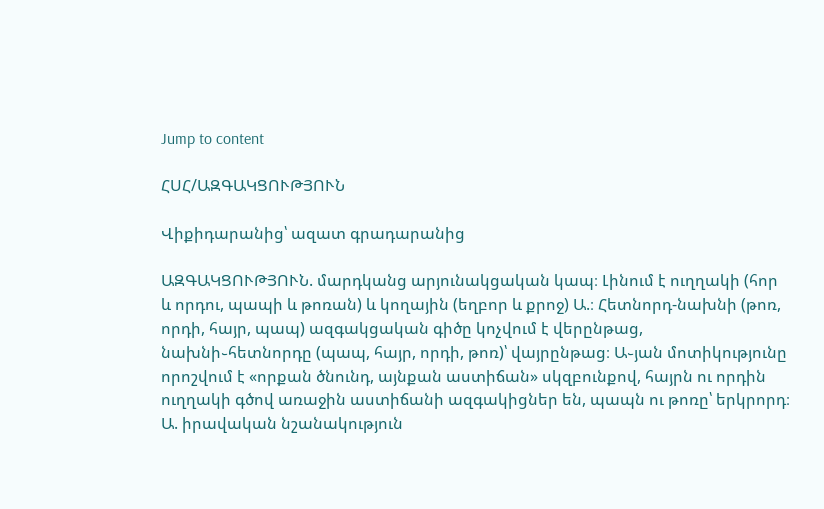Jump to content

ՀՍՀ/ԱԶԳԱԿՑՈՒԹՅՈՒՆ

Վիքիդարանից՝ ազատ գրադարանից

ԱԶԳԱԿՑՈՒԹՅՈՒՆ. մարդկանց արյունակցական կապ։ Լինում է ուղղակի (հոր և որդու, պապի և թոռան) և կողային (եղբոր և քրոջ) Ա.։ Հետնորդ-նախնի (թոռ, որդի, հայր, պապ) ազգակցական գիծը կոչվում է վերընթաց, նախնի֊հետնորդը (պապ, հայր, որդի, թոռ)՝ վայրընթաց։ Ա֊յան մոտիկությունը որոշվում է «որքան ծնունդ, այնքան աստիճան» սկզբունքով, հայրն ու որդին ուղղակի գծով առաջին աստիճանի ազգակիցներ են, պապն ու թոռը՝ երկրորդ։ Ա. իրավական նշանակություն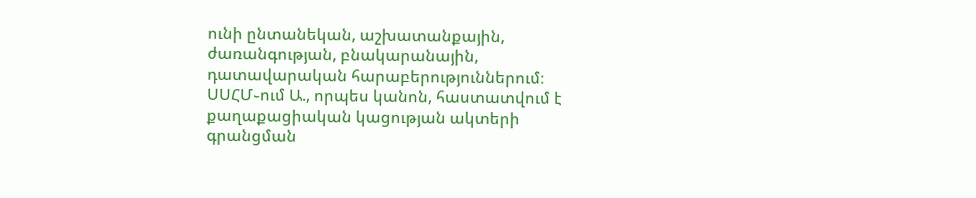ունի ընտանեկան, աշխատանքային, ժառանգության, բնակարանային, դատավարական հարաբերություններում։ ՍՍՀՄ֊ում Ա., որպես կանոն, հաստատվում է քաղաքացիական կացության ակտերի գրանցման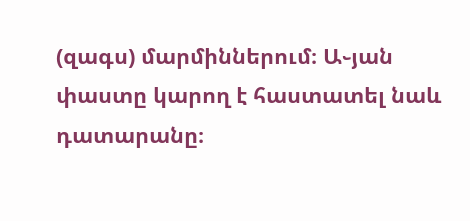(զագս) մարմիններում։ Ա֊յան փաստը կարող է հաստատել նաև դատարանը։